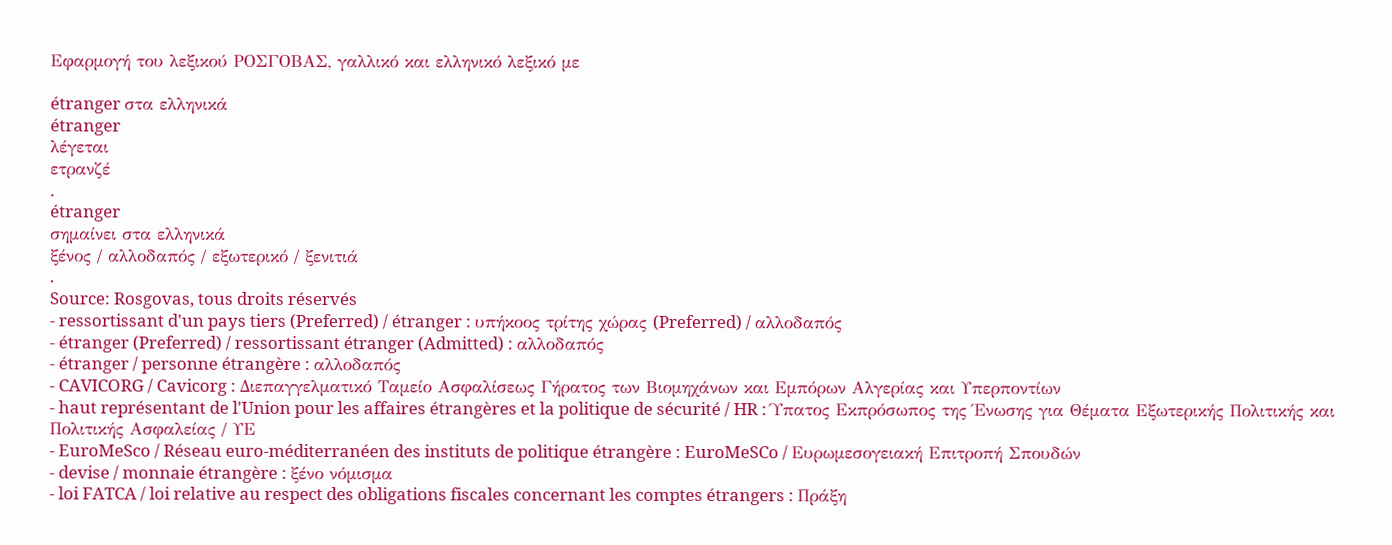Εφαρμογή του λεξικού ΡΟΣΓΟΒΑΣ, γαλλικό και ελληνικό λεξικό με

étranger στα ελληνικά
étranger
λέγεται
ετρανζέ
.
étranger
σημαίνει στα ελληνικά
ξένος / αλλοδαπός / εξωτερικό / ξενιτιά
.
Source: Rosgovas, tous droits réservés
- ressortissant d'un pays tiers (Preferred) / étranger : υπήκοος τρίτης χώρας (Preferred) / αλλοδαπός
- étranger (Preferred) / ressortissant étranger (Admitted) : αλλοδαπός
- étranger / personne étrangère : αλλοδαπός
- CAVICORG / Cavicorg : Διεπαγγελματικό Ταμείο Ασφαλίσεως Γήρατος των Βιομηχάνων και Εμπόρων Αλγερίας και Υπερποντίων
- haut représentant de l'Union pour les affaires étrangères et la politique de sécurité / HR : Ύπατος Εκπρόσωπος της Ένωσης για Θέματα Εξωτερικής Πολιτικής και Πολιτικής Ασφαλείας / ΥΕ
- EuroMeSco / Réseau euro-méditerranéen des instituts de politique étrangère : EuroMeSCo / Ευρωμεσογειακή Επιτροπή Σπουδών
- devise / monnaie étrangère : ξένο νόμισμα
- loi FATCA / loi relative au respect des obligations fiscales concernant les comptes étrangers : Πράξη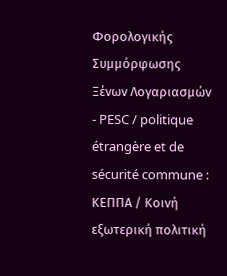Φορολογικής Συμμόρφωσης Ξένων Λογαριασμών
- PESC / politique étrangère et de sécurité commune : ΚΕΠΠΑ / Κοινή εξωτερική πολιτική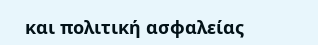και πολιτική ασφαλείας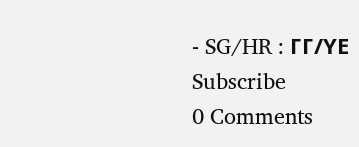- SG/HR : ΓΓ/ΥΕ
Subscribe
0 Comments